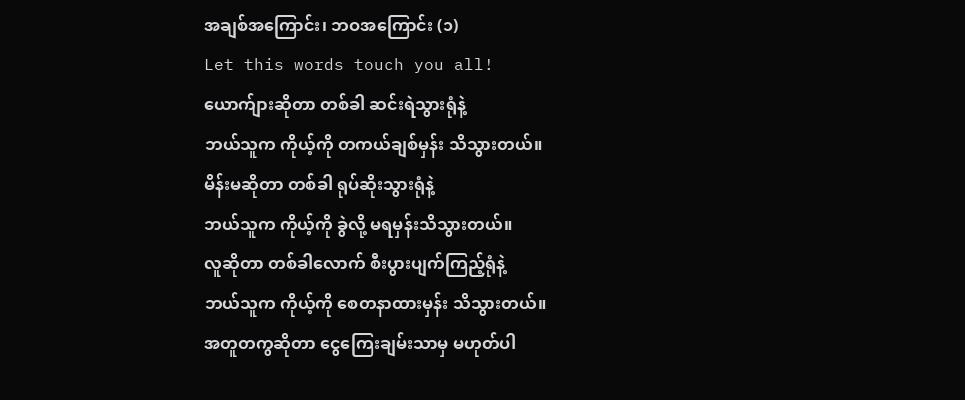အချစ်အကြောင်း၊ ဘဝအကြောင်း (၁)
Let this words touch you all!
ယောက်ျားဆိုတာ တစ်ခါ ဆင်းရဲသွားရုံနဲ့
ဘယ်သူက ကိုယ့်ကို တကယ်ချစ်မှန်း သိသွားတယ်။
မိန်းမဆိုတာ တစ်ခါ ရုပ်ဆိုးသွားရုံနဲ့
ဘယ်သူက ကိုယ့်ကို ခွဲလို့ မရမှန်းသိသွားတယ်။
လူဆိုတာ တစ်ခါလောက် စီးပွားပျက်ကြည့်ရုံနဲ့
ဘယ်သူက ကိုယ့်ကို စေတနာထားမှန်း သိသွားတယ်။
အတူတကွဆိုတာ ငွေကြေးချမ်းသာမှ မဟုတ်ပါ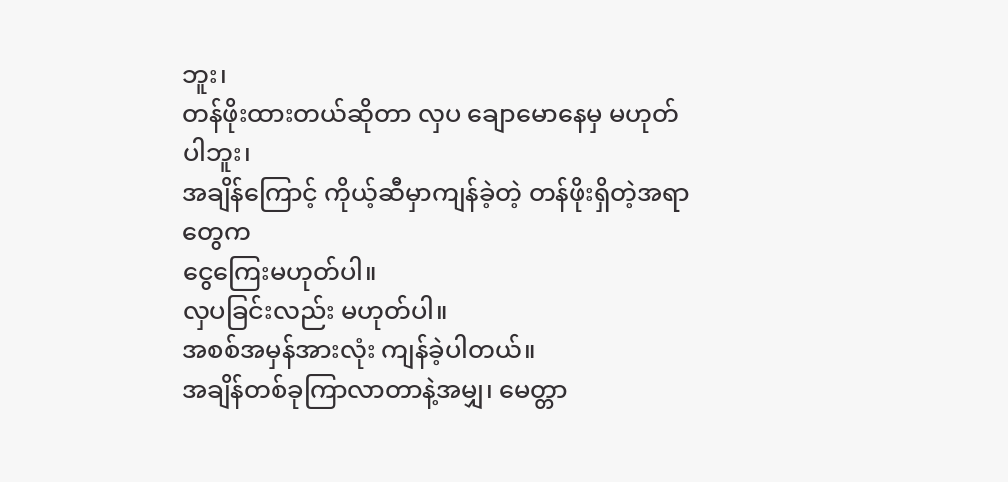ဘူး၊
တန်ဖိုးထားတယ်ဆိုတာ လှပ ချောမောနေမှ မဟုတ်ပါဘူး၊
အချိန်ကြောင့် ကိုယ့်ဆီမှာကျန်ခဲ့တဲ့ တန်ဖိုးရှိတဲ့အရာတွေက
ငွေကြေးမဟုတ်ပါ။
လှပခြင်းလည်း မဟုတ်ပါ။
အစစ်အမှန်အားလုံး ကျန်ခဲ့ပါတယ်။
အချိန်တစ်ခုကြာလာတာနဲ့အမျှ၊ မေတ္တာ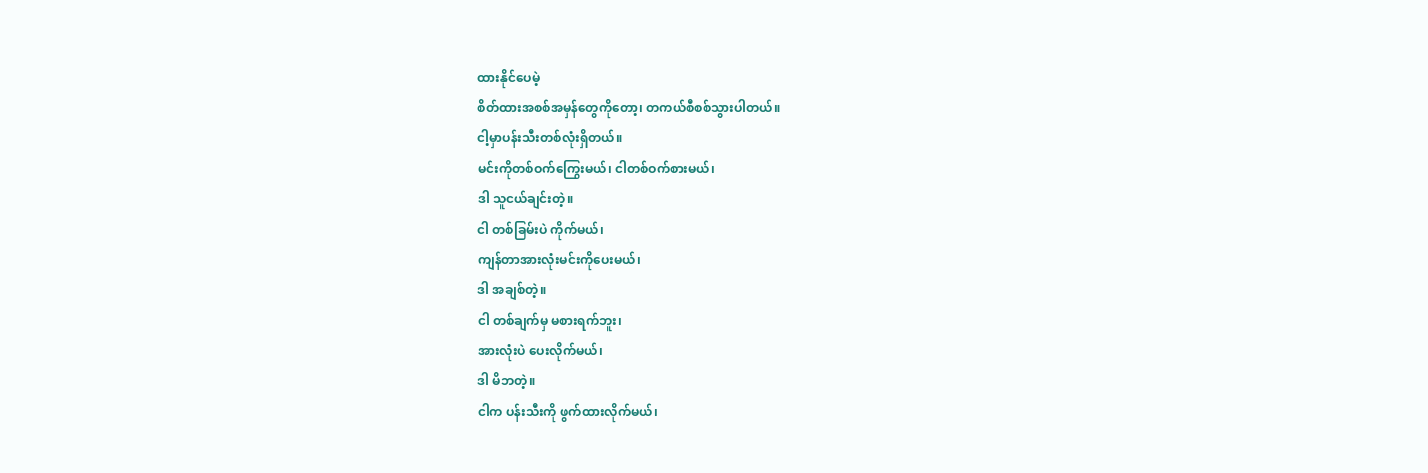ထားနိုင်ပေမဲ့
စိတ်ထားအစစ်အမှန်တွေကိုတော့၊ တကယ်စီစစ်သွားပါတယ်။
ငါ့မှာပန်းသီးတစ်လုံးရှိတယ်။
မင်းကိုတစ်ဝက်ကြွေးမယ်၊ ငါတစ်ဝက်စားမယ်၊
ဒါ သူငယ်ချင်းတဲ့။
ငါ တစ်ခြမ်းပဲ ကိုက်မယ်၊
ကျန်တာအားလုံးမင်းကိုပေးမယ်၊
ဒါ အချစ်တဲ့။
ငါ တစ်ချက်မှ မစားရက်ဘူး၊
အားလုံးပဲ ပေးလိုက်မယ်၊
ဒါ မိဘတဲ့။
ငါက ပန်းသီးကို ဖွက်ထားလိုက်မယ်၊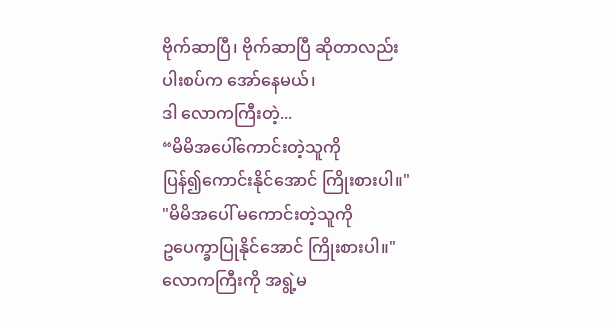ဗိုက်ဆာပြီ၊ ဗိုက်ဆာပြီ ဆိုတာလည်း
ပါးစပ်က အော်နေမယ်၊
ဒါ လောကကြီးတဲ့...
“မိမိအပေါ်ကောင်းတဲ့သူကို
ပြန်၍ကောင်းနိုင်အောင် ကြိုးစားပါ။"
"မိမိအပေါ် မကောင်းတဲ့သူကို
ဥပေက္ခာပြုနိုင်အောင် ကြိုးစားပါ။"
လောကကြီးကို အရွဲ့မ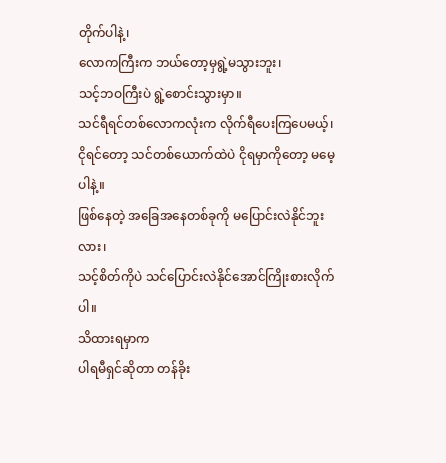တိုက်ပါနဲ့၊
လောကကြီးက ဘယ်တော့မှရွဲ့မသွားဘူး၊
သင့်ဘဝကြီးပဲ ရွဲ့စောင်းသွားမှာ။
သင်ရီရင်တစ်လောကလုံးက လိုက်ရီပေးကြပေမယ့်၊
ငိုရင်တော့ သင်တစ်ယောက်ထဲပဲ ငိုရမှာကိုတော့ မမေ့ပါနဲ့။
ဖြစ်နေတဲ့ အခြေအနေတစ်ခုကို မပြောင်းလဲနိုင်ဘူးလား၊
သင့်စိတ်ကိုပဲ သင်ပြောင်းလဲနိုင်အောင်ကြိုးစားလိုက်ပါ။
သိထားရမှာက
ပါရမီရှင်ဆိုတာ တန်ခိုး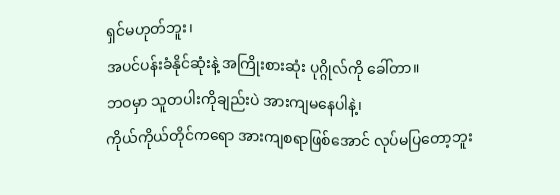ရှင်မဟုတ်ဘူး၊
အပင်ပန်းခံနိုင်ဆုံးနဲ့ အကြိုးစားဆုံး ပုဂ္ဂိုလ်ကို ခေါ်တာ။
ဘဝမှာ သူတပါးကိုချည်းပဲ အားကျမနေပါနဲ့၊
ကိုယ်ကိုယ်တိုင်ကရော အားကျစရာဖြစ်အောင် လုပ်မပြတော့ဘူး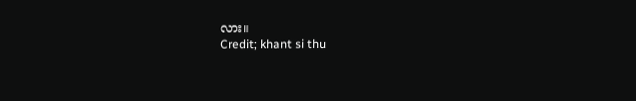လား။
Credit; khant si thu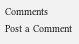Comments
Post a Comment